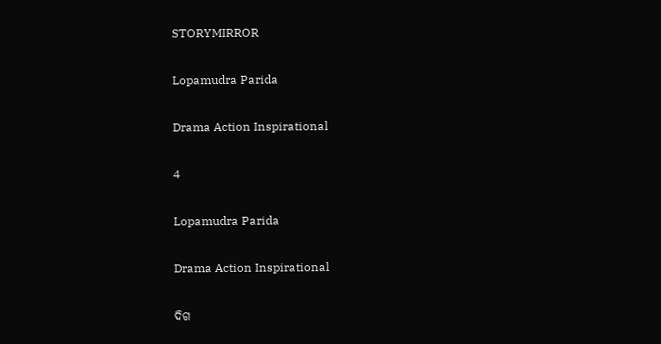STORYMIRROR

Lopamudra Parida

Drama Action Inspirational

4

Lopamudra Parida

Drama Action Inspirational

ଦିଗ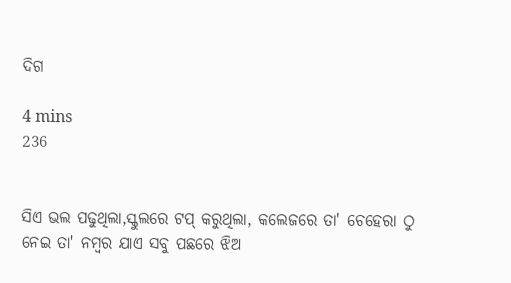ଦିଗ

4 mins
236


ସିଏ ଭଲ ପଢୁଥିଲା,ସ୍କୁଲରେ ଟପ୍ କରୁଥିଲା, କଲେଜରେ ତା' ଚେହେରା ଠୁ ନେଇ ତା' ନମ୍ବର ଯାଏ ସବୁ ପଛରେ ଝିଅ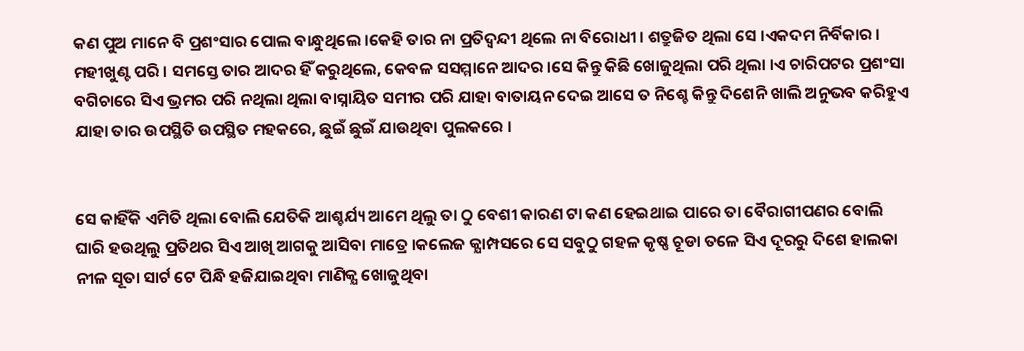କଣ ପୁଅ ମାନେ ବି ପ୍ରଶଂସାର ପୋଲ ବାନ୍ଧୁଥିଲେ ।କେହି ତାର ନା ପ୍ରତିଦ୍ବନ୍ଦୀ ଥିଲେ ନା ବିରୋଧୀ । ଶତ୍ରୁଜିତ ଥିଲା ସେ ।ଏକଦମ ନିର୍ବିକାର । ମହୀଖୁଣ୍ଟ ପରି । ସମସ୍ତେ ତାର ଆଦର ହିଁ କରୁଥିଲେ, କେବଳ ସସମ୍ମାନେ ଆଦର ।ସେ କିନ୍ତୁ କିଛି ଖୋଜୁଥିଲା ପରି ଥିଲା ।ଏ ଚାରିପଟର ପ୍ରଶଂସା ବଗିଚାରେ ସିଏ ଭ୍ରମର ପରି ନଥିଲା ଥିଲା ବାସ୍ନାୟିତ ସମୀର ପରି ଯାହା ବାତାୟନ ଦେଇ ଆସେ ତ ନିଶ୍ଚେ କିନ୍ତୁ ଦିଶେନି ଖାଲି ଅନୁଭବ କରିହୁଏ ଯାହା ତାର ଉପସ୍ଥିତି ଉପସ୍ଥିତ ମହକରେ, ଛୁଇଁ ଛୁଇଁ ଯାଉଥିବା ପୁଲକରେ ।


ସେ କାହିଁକି ଏମିତି ଥିଲା ବୋଲି ଯେତିକି ଆଶ୍ଚର୍ଯ୍ୟ ଆମେ ଥିଲୁ ତା ଠୁ ବେଶୀ କାରଣ ଟା କଣ ହେଇଥାଇ ପାରେ ତା ବୈରାଗୀପଣର ବୋଲି ଘାରି ହଉଥିଲୁ ପ୍ରତିଥର ସିଏ ଆଖି ଆଗକୁ ଆସିବା ମାତ୍ରେ ।କଲେଜ କ୍ଯାମ୍ପସରେ ସେ ସବୁଠୁ ଗହଳ କୃଷ୍ଣ ଚୂଡା ତଳେ ସିଏ ଦୂରରୁ ଦିଶେ ହାଲକା ନୀଳ ସୂତା ସାର୍ଟ ଟେ ପିନ୍ଧି ହଜିଯାଇଥିବା ମାଣିକ୍ଯ ଖୋଜୁଥିବା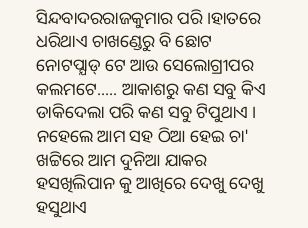ସିନ୍ଦବାଦରରାଜକୁମାର ପରି ।ହାତରେ ଧରିଥାଏ ଚାଖଣ୍ଡେରୁ ବି ଛୋଟ ନୋଟପ୍ଯାଡ୍ ଟେ ଆଉ ସେଲୋଗ୍ରୀପର କଲମଟେ..... ଆକାଶରୁ କଣ ସବୁ କିଏ ଡାକିଦେଲା ପରି କଣ ସବୁ ଟିପୁଥାଏ । ନହେଲେ ଆମ ସହ ଠିଆ ହେଇ ଚା' ଖଟ୍ଟିରେ ଆମ ଦୁନିଆ ଯାକର ହସଖିଲିପାନ କୁ ଆଖିରେ ଦେଖୁ ଦେଖୁ ହସୁଥାଏ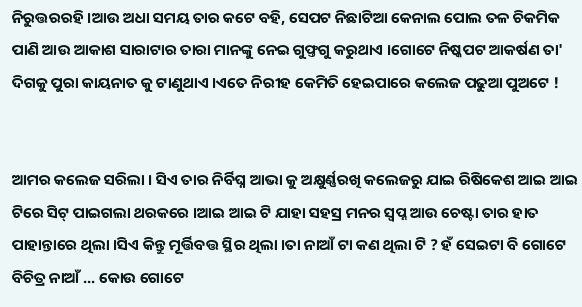ନିରୁତ୍ତରରହି ।ଆଉ ଅଧା ସମୟ ତାର କଟେ ବହି, ସେପଟ ନିଛାଟିଆ କେନାଲ ପୋଲ ତଳ ଚିକମିକ ପାଣି ଆଉ ଆକାଶ ସାରାଟାର ତାରା ମାନଙ୍କୁ ନେଇ ଗୁଫ୍ତଗୁ କରୁଥାଏ ।ଗୋଟେ ନିଷ୍କପଟ ଆକର୍ଷଣ ତା' ଦିଗକୁ ପୁରା କାୟନାତ କୁ ଟାଣୁଥାଏ ।ଏତେ ନିରୀହ କେମିତି ହେଇପାରେ କଲେଜ ପଢୁଆ ପୁଅଟେ !


ଆମର କଲେଜ ସରିଲା । ସିଏ ତାର ନିର୍ବିଘ୍ନ ଆଭା କୁ ଅକ୍ଷୁର୍ଣ୍ଣରଖି କଲେଜରୁ ଯାଇ ରିଷିକେଶ ଆଇ ଆଇ ଟିରେ ସିଟ୍ ପାଇଗଲା ଥରକରେ ।ଆଇ ଆଇ ଟି ଯାହା ସହସ୍ର ମନର ସ୍ବପ୍ନ ଆଉ ଚେଷ୍ଟା ତାର ହାତ ପାହାନ୍ତାରେ ଥିଲା ।ସିଏ କିନ୍ତୁ ମୂର୍ତ୍ତିବତ୍ତ ସ୍ଥିର ଥିଲା ।ତା ନାଆଁ ଟା କଣ ଥିଲା ଟି ? ହଁ ସେଇଟା ବି ଗୋଟେ ବିଚିତ୍ର ନାଆଁ ... କୋଉ ଗୋଟେ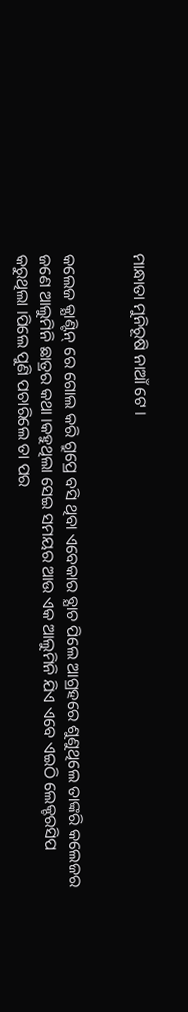ମାନ୍ଧାତା ମୁନିରୂଷି ନାଆଁ ଟେ ।


କଲେଜ କ୍ଯାଣ୍ଟିନ୍ ରେ ଗୋଲ କରି ଗ୍ରୁପ୍ରେ ବସି ଥିବା ଏବେକାର ବ୍ଯାଚ ପିଲେ ଆଗ୍ରହରେ ଶୁଣୁଥିଲେ ତାଙ୍କରି କଲେଜର ଜଣେ ଆଲୁମିନି ଛାତ୍ରର କଥା ।କହୁଥିଲା ସେଇ ସମୟର ଆଉ ଏକ ଆଲୁମିନି ଯିଏ ଏବେ ଏଇଠି ଲେକ୍ଚରସିପ କରୁଥିଲା ।ପିଲେ ପୁଣି ପଚାରିଲେ ତା ପର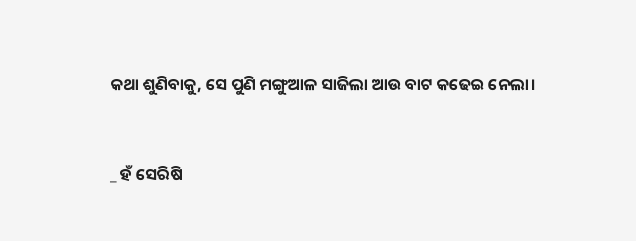କଥା ଶୁଣିବାକୁ, ସେ ପୁଣି ମଙ୍ଗୁଆଳ ସାଜିଲା ଆଉ ବାଟ କଢେଇ ନେଲା।


_ ହଁ ସେରିଷି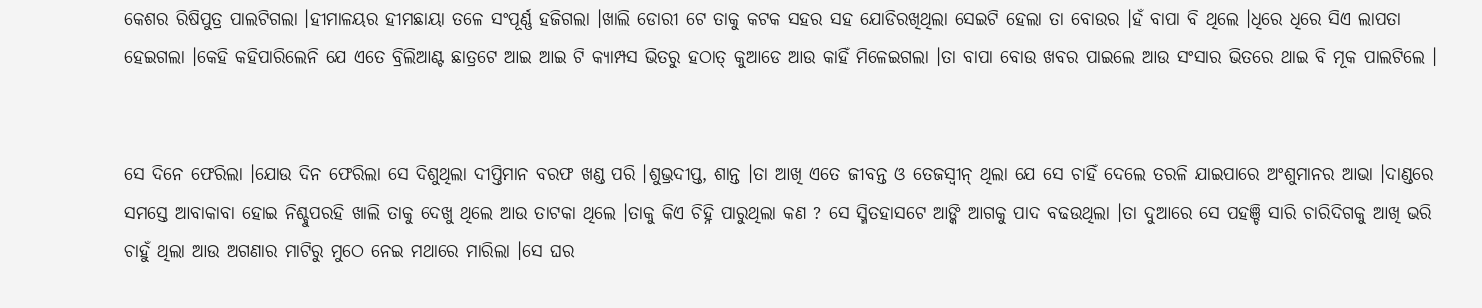କେଶର ରିଷିପୁତ୍ର ପାଲଟିଗଲା ।ହୀମାଳୟର ହୀମଛାୟା ତଳେ ସଂପୂର୍ଣ୍ଣ ହଜିଗଲା ।ଖାଲି ଡୋରୀ ଟେ ତାକୁ କଟକ ସହର ସହ ଯୋଡିରଖିଥିଲା ସେଇଟି ହେଲା ତା ବୋଉର ।ହଁ ବାପା ବି ଥିଲେ ।ଧିରେ ଧିରେ ସିଏ ଲାପତା ହେଇଗଲା ।କେହି କହିପାରିଲେନି ଯେ ଏତେ ବ୍ରିଲିଆଣ୍ଟ ଛାତ୍ରଟେ ଆଇ ଆଇ ଟି କ୍ଯାମ୍ପସ ଭିତରୁ ହଠାତ୍ କୁଆଡେ ଆଉ କାହିଁ ମିଳେଇଗଲା ।ତା ବାପା ବୋଉ ଖବର ପାଇଲେ ଆଉ ସଂସାର ଭିତରେ ଥାଇ ବି ମୂକ ପାଲଟିଲେ ।


ସେ ଦିନେ ଫେରିଲା ।ଯୋଉ ଦିନ ଫେରିଲା ସେ ଦିଶୁଥିଲା ଦୀପ୍ତିମାନ ବରଫ ଖଣ୍ଡ ପରି ।ଶୁଭ୍ରଦୀପ୍ତ, ଶାନ୍ତ ।ତା ଆଖି ଏତେ ଜୀବନ୍ତ ଓ ତେଜସ୍ବୀନ୍ ଥିଲା ଯେ ସେ ଚାହିଁ ଦେଲେ ତରଳି ଯାଇପାରେ ଅଂଶୁମାନର ଆଭା ।ଦାଣ୍ଡରେ ସମସ୍ତେ ଆବାକାବା ହୋଇ ନିଶ୍ଚୁପରହି ଖାଲି ତାକୁ ଦେଖୁ ଥିଲେ ଆଉ ତାଟକା ଥିଲେ ।ତାକୁ କିଏ ଚିହ୍ନି ପାରୁଥିଲା କଣ ? ସେ ସ୍ମିତହାସଟେ ଆଙ୍କି ଆଗକୁ ପାଦ ବଢଉଥିଲା ।ତା ଦୁଆରେ ସେ ପହଞ୍ଚି ସାରି ଚାରିଦିଗକୁ ଆଖି ଭରି ଚାହୁଁ ଥିଲା ଆଉ ଅଗଣାର ମାଟିରୁ ମୁଠେ ନେଇ ମଥାରେ ମାରିଲା ।ସେ ଘର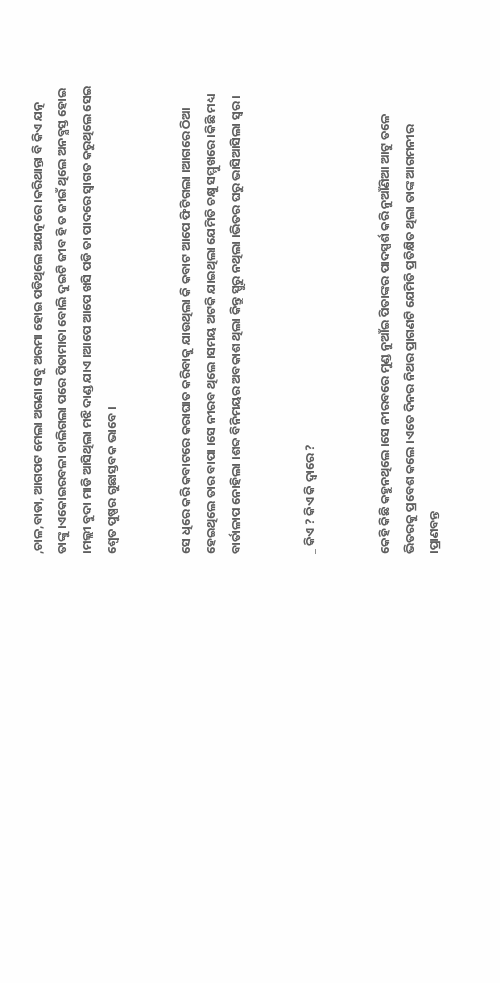,ଚାଳ,ବାଡା, ଆଗପଟ ମେଲା ଅଗଣା ସବୁ ଅରମା ହୋଇ ପଡିଥିଲେ ଅଯତ୍ନରେ ।କରିଥାନ୍ତା ବି କିଏ ଯତ୍ନ ତାଙ୍କୁ ।ଏକୋଇରବଳା ଚାଲିଗଲା ପରେ ପିତାମାତା ବୋଲି ଦୁଇଟି ଜୀବ ହି ତ ଜୀଇଁ ଥିଲେ ଅନବ୍ଯସ୍ତ ହୋଇ ।ମଲ୍ଲୀ ବୁଦା ମାଡି ଆସିଥିଲା ମଝି ଦାଣ୍ଡ ଯାଏ ।ଆପେ ଆପେ ଖସି ପଡି ତା ପାଦରେ ସ୍ବାଗତ କରୁଥିଲେ ସେଇ ଶ୍ବେତ ପୁଷ୍ପର ଗୁଛାସ୍ତବକ ଭାବେ ।


ସେ ଧିରେ କରି କବାଟରେ କରାଘାତ କରିବାକୁ ଯାଉଥିଲା କି କବାଟ ଆପେ ଫିଟିଗଲା ।ଆଗରେ ଠିଆ ହେଇଥିଲେ ତାର ବାପା ।ସେ ନୀରବ ଥିଲେ ।ସମୟ ଅଟକି ଯାଇଥିଲା ଯେମିତି ଚକ୍ଷୁ ସମ୍ମୁଖରେ ।କିଛି ମଧ୍ୟ ବାର୍ତାଳାପ ନୋହିଲା ।ଶବ୍ଦ ବିନିମୟର ଅବକାଶ ଥିଲା କିନ୍ତୁ ସ୍ପୁରୁ ନଥିଲା ।ଭିତର ଘରୁ ଭାସିଆସିଲା ସ୍ବର ।


_ କିଏ ? କିଏ କି ଦ୍ବାରେ ?


କେହି କିଛି କହୁନଥିଲେ ।ସେ ନୀରବରେ ମୁଣ୍ଡ ନୁଆଁଇ ପିତାଙ୍କର ପାଦସ୍ପର୍ଶ କରି ନୁଆଁଣିଆ ଆଟୁ ତଳେ ଭିତରକୁ ପ୍ରବେଶ କଲେ ।ଏତେ ଦିନର ନିଥର ପ୍ରାଗଣଟି ଯେମିତି ପ୍ରତିକ୍ଷିତ ଥିଲା ତାଙ୍କ ଆଗମନୀର ।ପ୍ରାଣବନ୍ତ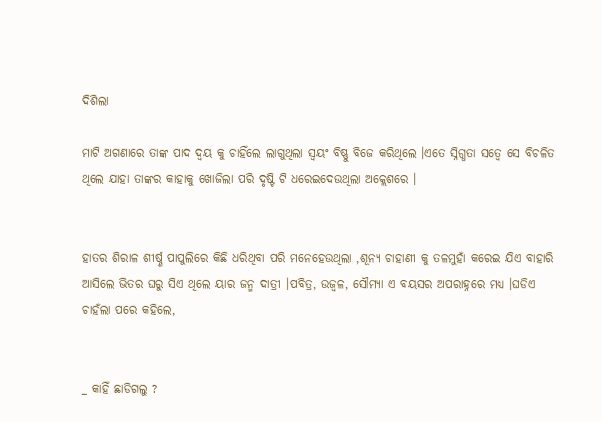ଦିଶିଲା

ମାଟି ଅଗଣାରେ ତାଙ୍କ ପାଦ ଦ୍ବୟ କୁ ଚାହିଁଲେ ଲାଗୁଥିଲା ସ୍ବୟଂ ବିଷ୍ଣୁ ବିଜେ କରିଥିଲେ ।ଏତେ ସ୍ନିଗ୍ଧତା ସତ୍ବେ ସେ ବିଚଳିତ ଥିଲେ ଯାହା ତାଙ୍କର କାହାକୁ ଖୋଜିଲା ପରି ଦୃଷ୍ଟି ଟି ଧରେଇଦେଉଥିଲା ଅକ୍ଲେଶରେ ।


ହାତର ଶିରାଳ ଶୀର୍ଷ୍ଣ ପାପୁଲିରେ କିଛି ଧରିଥିବା ପରି ମନେହେଉଥିଲା ,ଶୂନ୍ୟ ଚାହାଣୀ କୁ ତଳମୁହାଁ କରେଇ ଯିଏ ବାହାରି ଆସିଲେ ଭିତର ଘରୁ ସିଏ ଥିଲେ ୟାର ଜନ୍ମ ଦାତ୍ରୀ ।ପବିତ୍ର, ଉଜ୍ବଳ, ସୌମ୍ଯା ଏ ବୟସର ଅପରାହ୍ନରେ ମଧ୍ୟ ।ଘଡିଏ ଚାହଁଲା ପରେ କହିଲେ,


_ କାହିଁ ଛାଡିଗଲୁ ?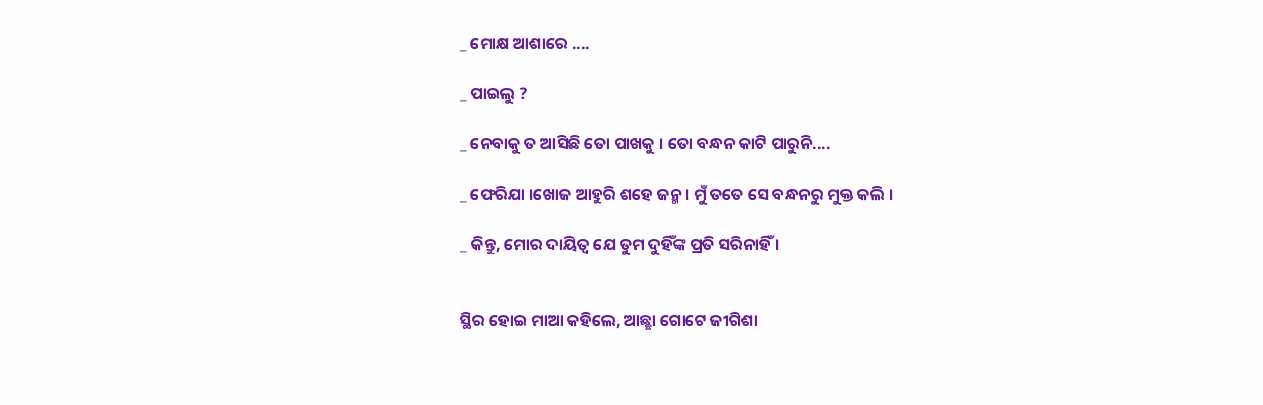_ ମୋକ୍ଷ ଆଶାରେ ....

_ ପାଇଲୁ ?

_ ନେବାକୁ ତ ଆସିଛି ତୋ ପାଖକୁ । ତୋ ବନ୍ଧନ କାଟି ପାରୁନି....

_ ଫେରିଯା ।ଖୋଜ ଆହୁରି ଶହେ ଜନ୍ମ । ମୁଁ ତତେ ସେ ବନ୍ଧନରୁ ମୁକ୍ତ କଲି ।

_ କିନ୍ତୁ, ମୋର ଦାୟିତ୍ୱ ଯେ ତୁମ ଦୁହିଁଙ୍କ ପ୍ରତି ସରିନାହିଁ ।


ସ୍ଥିର ହୋଇ ମାଆ କହିଲେ, ଆଛ୍ଛା ଗୋଟେ ଜୀଗିଶା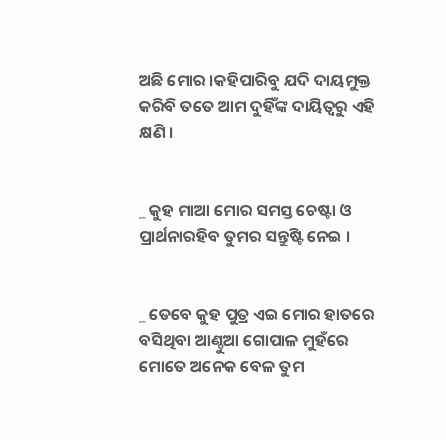ଅଛି ମୋର ।କହିପାରିବୁ ଯଦି ଦାୟମୁକ୍ତ କରିବି ତତେ ଆମ ଦୁହିଁଙ୍କ ଦାୟିତ୍ୱରୁ ଏହି କ୍ଷଣି ।


_ କୁହ ମାଆ ମୋର ସମସ୍ତ ଚେଷ୍ଟା ଓ ପ୍ରାର୍ଥନାରହିବ ତୁମର ସନ୍ତୁଷ୍ଟି ନେଇ ।


_ ତେବେ କୁହ ପୁତ୍ର ଏଇ ମୋର ହାତରେ ବସିଥିବା ଆଣ୍ଠୁଆ ଗୋପାଳ ମୁହଁରେ ମୋତେ ଅନେକ ବେଳ ତୁମ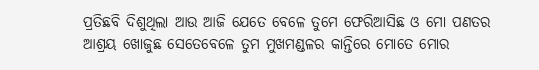ପ୍ରତିଛବି ଦିଶୁଥିଲା ଆଉ ଆଜି ଯେତେ ବେଳେ ତୁମେ ଫେରିଆସିଛ ଓ ମୋ ପଣତର ଆଶ୍ରୟ ଖୋଜୁଛ ସେତେବେଳେ ତୁମ ମୁଖମଣ୍ଡଳର କାନ୍ତିରେ ମୋତେ ମୋର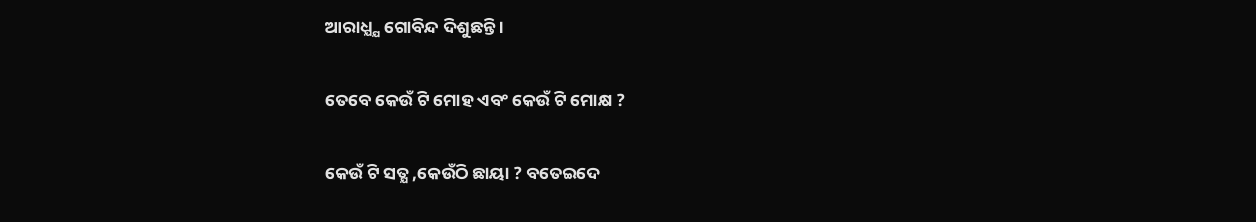ଆରାଧ୍ଯ୍ଯ ଗୋବିନ୍ଦ ଦିଶୁଛନ୍ତି ।

ତେବେ କେଉଁ ଟି ମୋହ ଏବଂ କେଉଁ ଟି ମୋକ୍ଷ ?

କେଉଁ ଟି ସତ୍ଯ ,କେଉଁଠି ଛାୟା ? ବତେଇଦେ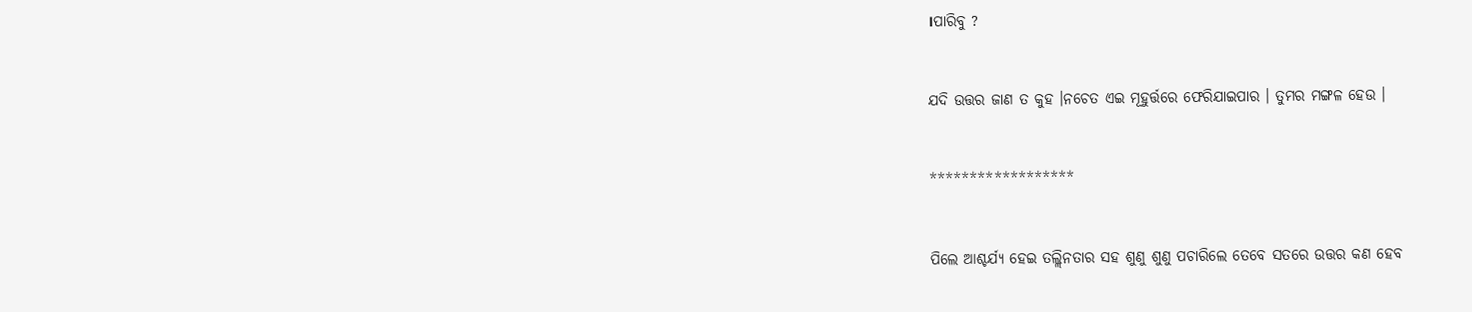।ପାରିବୁ ?


ଯଦି ଉତ୍ତର ଜାଣ ତ କୁହ ।ନଚେତ ଏଇ ମୂହୁର୍ତ୍ତରେ ଫେରିଯାଇପାର । ତୁମର ମଙ୍ଗଳ ହେଉ ।


******************


ପିଲେ ଆଶ୍ଚର୍ଯ୍ୟ ହେଇ ତଲ୍ଲିନତାର ସହ ଶୁଣୁ ଶୁଣୁ ପଚାରିଲେ ତେବେ ସତରେ ଉତ୍ତର କଣ ହେବ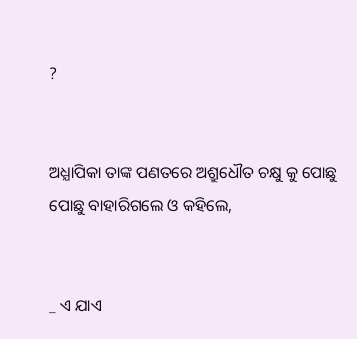?


ଅଧ୍ଯାପିକା ତାଙ୍କ ପଣତରେ ଅଶ୍ରୁଧୌତ ଚକ୍ଷୁ କୁ ପୋଛୁ ପୋଛୁ ବାହାରିଗଲେ ଓ କହିଲେ,


_ ଏ ଯାଏ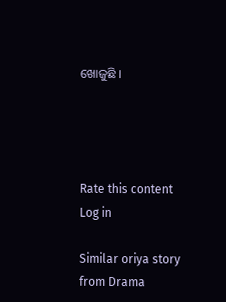ଖୋଜୁଛି ।




Rate this content
Log in

Similar oriya story from Drama